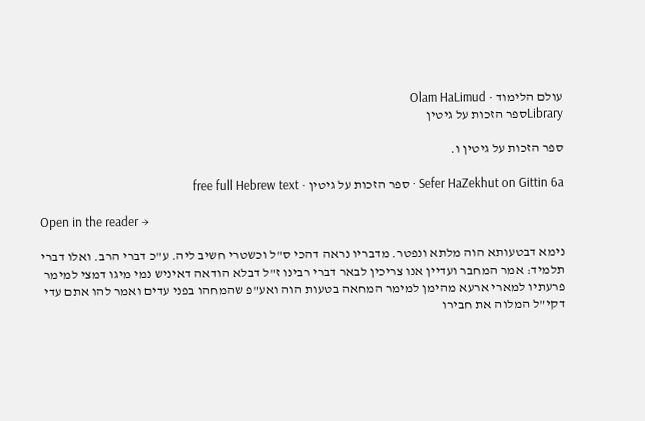עולם הלימוד · Olam HaLimud
Libraryספר הזכות על גיטין

ספר הזכות על גיטין ו.

Sefer HaZekhut on Gittin 6a · ספר הזכות על גיטין · free full Hebrew text

Open in the reader →

נימא דבטעותא הוה מלתא ונפטר. מדבריו נראה דהכי ס"ל וכשטרי חשיב ליה. ע"כ דברי הרב. ואלו דברי תלמיד: אמר המחבר ועדיין אנו צריכין לבאר דברי רבינו ז"ל דבלא הודאה דאיניש נמי מיגו דמצי למימר פרעתיו למארי ארעא מהימן למימר המחאה בטעות הוה ואע"פ שהמחהו בפני עדים ואמר להו אתם עדי דקי"ל המלוה את חבירו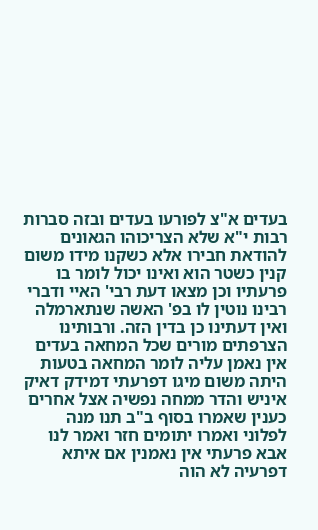בעדים א"צ לפורעו בעדים ובזה סברות רבות י"א שלא הצריכוהו הגאונים להודאת חבירו אלא כשקנו מידו משום קנין כשטר הוא ואינו יכול לומר בו פרעתיו וכן מצאו דעת רבי' האיי ודברי רבינו נוטין לו בפ' האשה שנתארמלה ואין דעתינו כן בדין הזה. ורבותינו הצרפתים מורים שכל המחאה בעדים אין נאמן עליה לומר המחאה בטעות היתה משום מיגו דפרעתי דמידק דאיק איניש והדר ממחה נפשיה אצל אחרים כענין שאמרו בסוף ב"ב תנו מנה לפלוני ואמרו יתומים חזר ואמר לנו אבא פרעתי אין נאמנין אם איתא דפרעיה לא הוה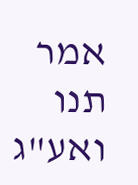אמר תנו ואע"ג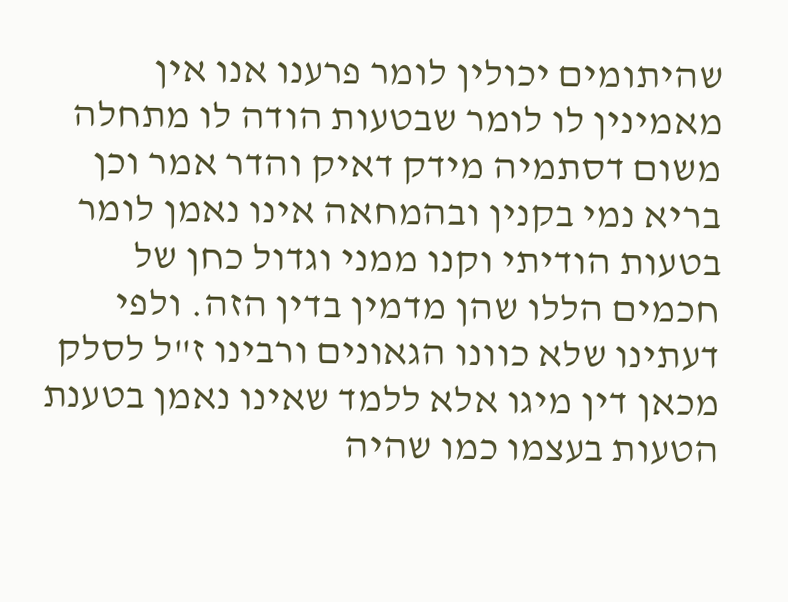שהיתומים יכולין לומר פרענו אנו אין מאמינין לו לומר שבטעות הודה לו מתחלה משום דסתמיה מידק דאיק והדר אמר וכן בריא נמי בקנין ובהמחאה אינו נאמן לומר בטעות הודיתי וקנו ממני וגדול כחן של חכמים הללו שהן מדמין בדין הזה. ולפי דעתינו שלא כוונו הגאונים ורבינו ז"ל לסלק מכאן דין מיגו אלא ללמד שאינו נאמן בטענת הטעות בעצמו כמו שהיה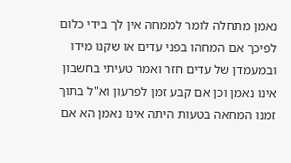נאמן מתחלה לומר לממחה אין לך בידי כלום לפיכך אם המחהו בפני עדים או שקנו מידו ובמעמדן של עדים חזר ואמר טעיתי בחשבון אינו נאמן וכן אם קבע זמן לפרעון וא"ל בתוך זמנו המחאה בטעות היתה אינו נאמן הא אם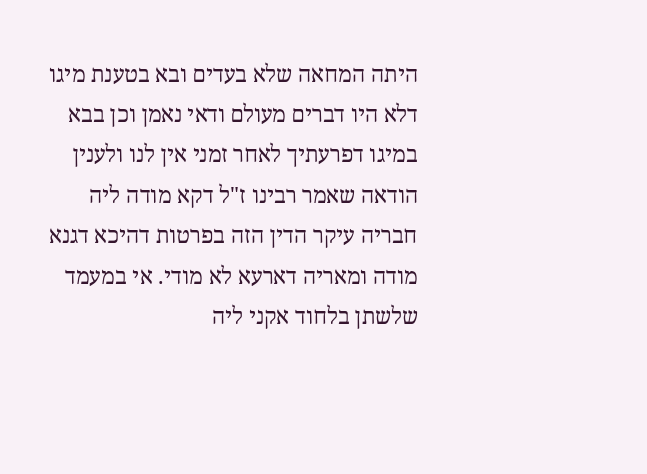היתה המחאה שלא בעדים ובא בטענת מיגו דלא היו דברים מעולם ודאי נאמן וכן בבא במיגו דפרעתיך לאחר זמני אין לנו ולענין הודאה שאמר רבינו ז"ל דקא מודה ליה חבריה עיקר הדין הזה בפרטות דהיכא דגנא מודה ומאריה דארעא לא מודי. אי במעמד שלשתן בלחוד אקני ליה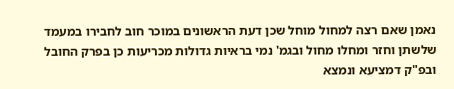נאמן שאם רצה למחול מוחל שכן דעת הראשונים במוכר חוב לחבירו במעמד שלשתן וחזר ומחלו מחול ובגמ' נמי בראיות גדולות מכריעות כן בפרק החובל ובפ"ק דמציעא ונמצא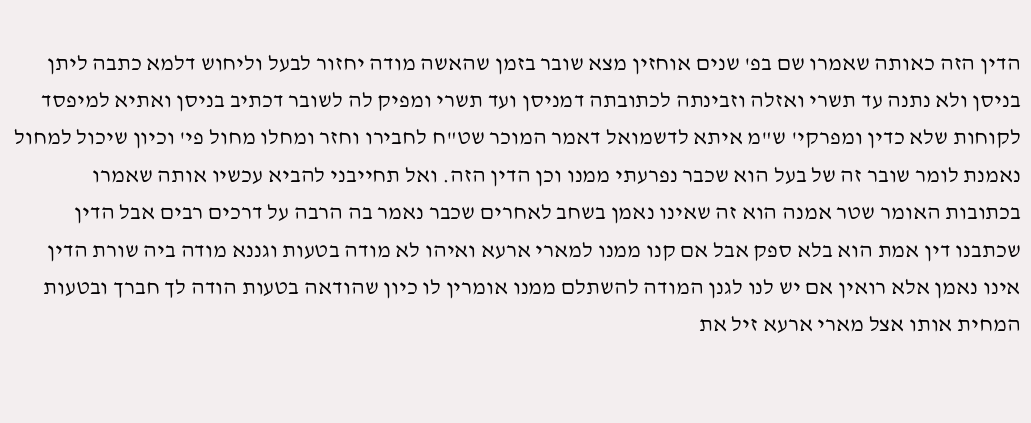הדין הזה כאותה שאמרו שם בפ' שנים אוחזין מצא שובר בזמן שהאשה מודה יחזור לבעל וליחוש דלמא כתבה ליתן בניסן ולא נתנה עד תשרי ואזלה וזבינתה לכתובתה דמניסן ועד תשרי ומפיק לה לשובר דכתיב בניסן ואתיא למיפסד לקוחות שלא כדין ומפרקי' ש"מ איתא לדשמואל דאמר המוכר שט"ח לחבירו וחזר ומחלו מחול פי' וכיון שיכול למחול נאמנת לומר שובר זה של בעל הוא שכבר נפרעתי ממנו וכן הדין הזה. ואל תחייבני להביא עכשיו אותה שאמרו בכתובות האומר שטר אמנה הוא זה שאינו נאמן בשחב לאחרים שכבר נאמר בה הרבה על דרכים רבים אבל הדין שכתבנו דין אמת הוא בלא ספק אבל אם קנו ממנו למארי ארעא ואיהו לא מודה בטעות וגננא מודה ביה שורת הדין אינו נאמן אלא רואין אם יש לנו לגנן המודה להשתלם ממנו אומרין לו כיון שהודאה בטעות הודה לך חברך ובטעות המחית אותו אצל מארי ארעא זיל את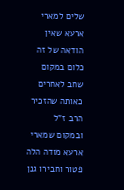שלים למארי ארעא שאין הודאה של זה כלום במקום שחב לאחרים כאותה שהזכיר הרב ז"ל ובמקום שמארי ארעא מודה הלה פטור וחבירו גנן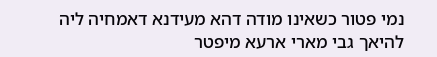נמי פטור כשאינו מודה דהא מעידנא דאמחיה ליה להיאך גבי מארי ארעא מיפטר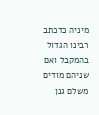מיניה כדכתב רבינו הגדול בהמקבל ואם שניהם מודים משלם גנן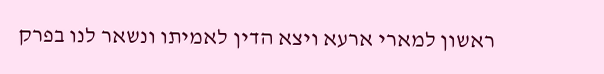ראשון למארי ארעא ויצא הדין לאמיתו ונשאר לנו בפרק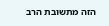הזה מתשובת הרב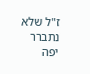ז"ל שלא נתברר יפה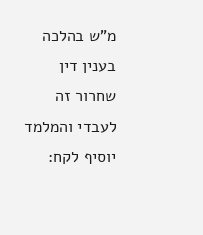מ"ש בהלכה בענין דין שחרור זה לעבדי והמלמד יוסיף לקח: